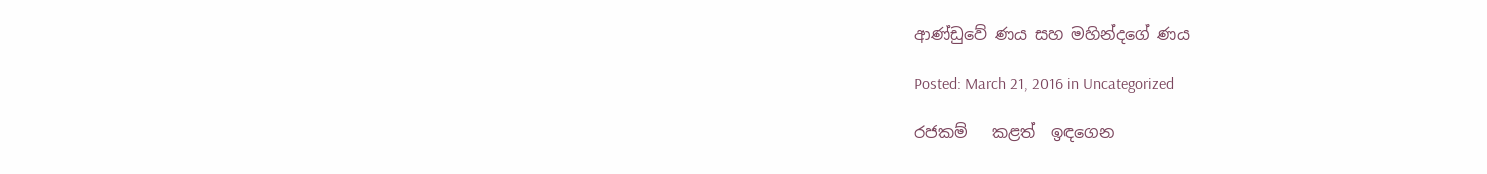ආණ්ඩුවේ ණය සහ මහින්දගේ ණය

Posted: March 21, 2016 in Uncategorized

රජකම්   කළත්  ඉඳගෙන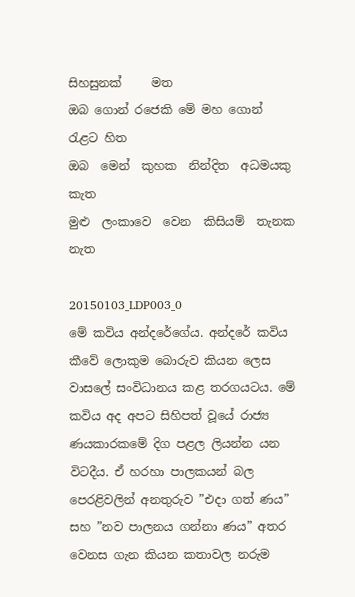සිහසුනක්     මත
ඔබ ගොන් රජෙකි මේ මහ ගොන් රැළට හිත
ඔබ  මෙන්  කුහක  නින්දිත  අධමයකු  කැත
මුළු  ලංකාවෙ  වෙන  කිසියම්  තැනක නැත

20150103_LDP003_0
මේ කවිය අන්දරේගේය. අන්දරේ කවිය කීවේ ලොකුම බොරුව කියන ලෙස වාසලේ සංවිධානය කළ තරගයටය. මේ කවිය අද අපට සිහිපත් වූයේ රාජ්‍ය ණයකාරකමේ දිග පළල ලියන්න යන විටදීය. ඒ හරහා පාලකයන් බල පෙරළිවලින් අනතුරුව ”එදා ගත් ණය” සහ ”නව පාලනය ගන්නා ණය” අතර වෙනස ගැන කියන කතාවල නරුම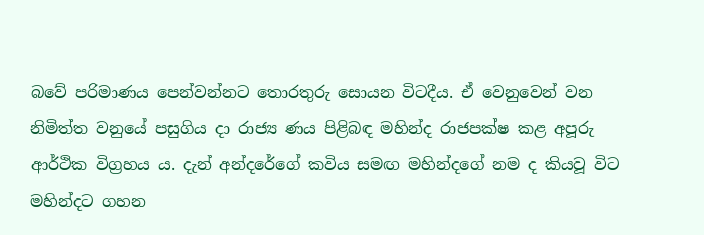බවේ පරිමාණය පෙන්වන්නට තොරතුරු සොයන විටදීය. ඒ වෙනුවෙන් වන නිමිත්ත වනුයේ පසුගිය දා රාජ්‍ය ණය පිළිබඳ මහින්ද රාජපක්ෂ කළ අපූරු ආර්ථික විග්‍රහය ය. දැන් අන්දරේගේ කවිය සමඟ මහින්දගේ නම ද කියවූ විට මහින්දට ගහන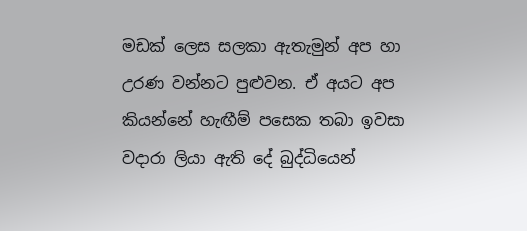මඩක් ලෙස සලකා ඇතැමුන් අප හා උරණ වන්නට පුළුවන. ඒ අයට අප කියන්නේ හැඟීම් පසෙක තබා ඉවසා වදාරා ලියා ඇති දේ බුද්ධියෙන්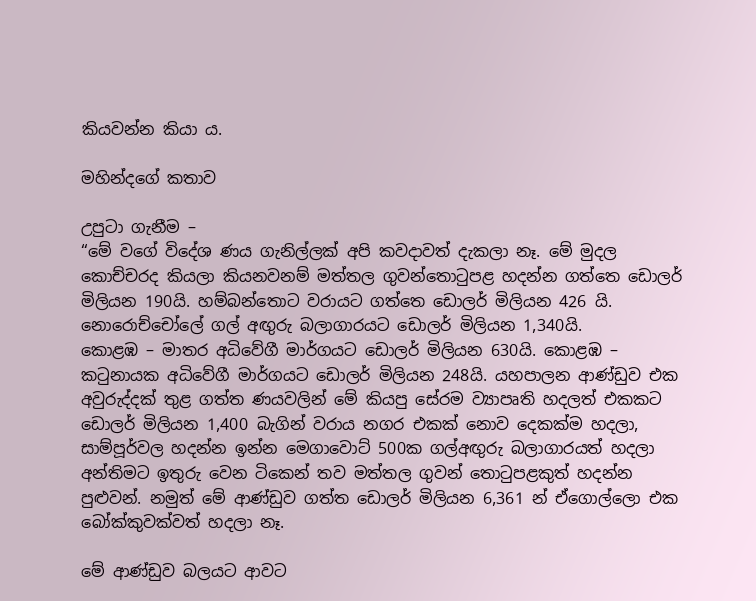කියවන්න කියා ය.

මහින්දගේ කතාව

උපුටා ගැනීම –
“මේ වගේ විදේශ ණය ගැනිල්ලක් අපි කවදාවත් දැකලා නෑ. මේ මුදල කොච්චරද කියලා කියනවනම් මත්තල ගුවන්තොටුපළ හදන්න ගත්තෙ ඩොලර් මිලියන 190යි. හම්බන්තොට වරායට ගත්තෙ ඩොලර් මිලියන 426 යි. නොරොච්චෝලේ ගල් අඟු‍රු බලාගාරයට ඩොලර් මිලියන 1,340යි.
කොළඹ – මාතර අධිවේගී මාර්ගයට ඩොලර් මිලියන 630යි. කොළඹ – කටුනායක අධිවේගී මාර්ගයට ඩොලර් මිලියන 248යි. යහපාලන ආණ්ඩුව එක අවුරුද්දක් තුළ ගත්ත ණයවලින් මේ කියපු සේරම ව්‍යාපෘති හදලත් එකකට ඩොලර් මිලියන 1,400 බැගින් වරාය නගර එකක් නොව දෙකක්ම හදලා, සාම්පූර්වල හදන්න ඉන්න මෙගාවොට් 500ක ගල්අඟු‍රු බලාගාරයත් හදලා අන්තිමට ඉතුරු වෙන ටිකෙන් තව මත්තල ගුවන් තොටුපළකුත් හදන්න පුළුවන්. නමුත් මේ ආණ්ඩුව ගත්ත ඩොලර් මිලියන 6,361 න් ඒගොල්ලො එක බෝක්කුවක්වත් හදලා නෑ.

මේ ආණ්ඩුව බලයට ආවට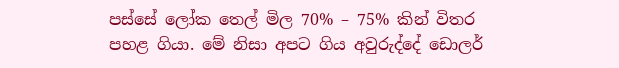පස්සේ ලෝක තෙල් මිල 70% – 75% කින් විතර පහළ ගියා. මේ නිසා අපට ගිය අවුරුද්දේ ඩොලර්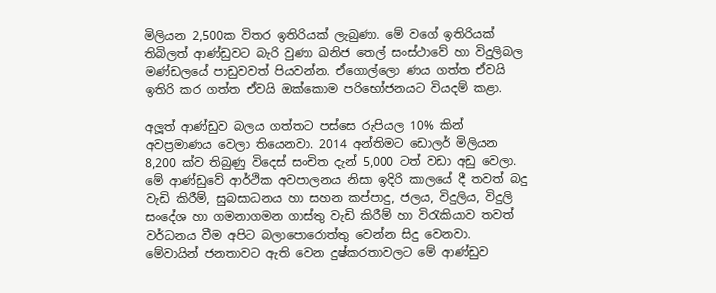මිලියන 2,500ක විතර ඉතිරියක් ලැබුණා. මේ වගේ ඉතිරියක් තිබිලත් ආණ්ඩුවට බැරි වුණා ඛනිජ තෙල් සංස්ථාවේ හා විදුලිබල මණ්ඩලයේ පාඩුවවත් පියවන්න. ඒගොල්ලො ණය ගත්ත ඒවයි ඉතිරි කර ගත්ත ඒවයි ඔක්කොම පරිභෝජනයට වියදම් කළා.

අලූ‍ත් ආණ්ඩුව බලය ගත්තට පස්සෙ රුපියල 10% කින් අවප්‍රමාණය වෙලා තියෙනවා. 2014 අන්තිමට ඩොලර් මිලියන 8,200 ක්ව තිබුණු විදෙස් සංචිත දැන් 5,000 ටත් වඩා අඩු වෙලා. මේ ආණ්ඩුවේ ආර්ථික අවපාලනය නිසා ඉදිරි කාලයේ දී තවත් බදු වැඩි කිරීම්, සුබසාධනය හා සහන කප්පාදු, ජලය, විදුලිය, විදුලි සංදේශ හා ගමනාගමන ගාස්තු වැඩි කිරීම් හා විරැකියාව තවත් වර්ධනය වීම අපිට බලාපොරොත්තු වෙන්න සිදු වෙනවා. මේවායින් ජනතාවට ඇති වෙන දුෂ්කරතාවලට මේ ආණ්ඩුව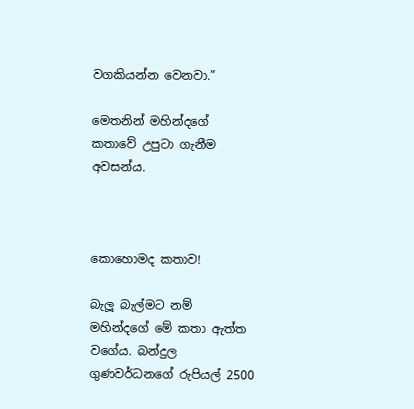වගකියන්න වෙනවා.”

මෙතනින් මහින්දගේ කතාවේ උපුටා ගැනීම අවසන්ය.



කොහොමද කතාව!

බැලූ බැල්මට නම් මහින්දගේ මේ කතා ඇත්ත වගේය. බන්දුල ගුණවර්ධනගේ රුපියල් 2500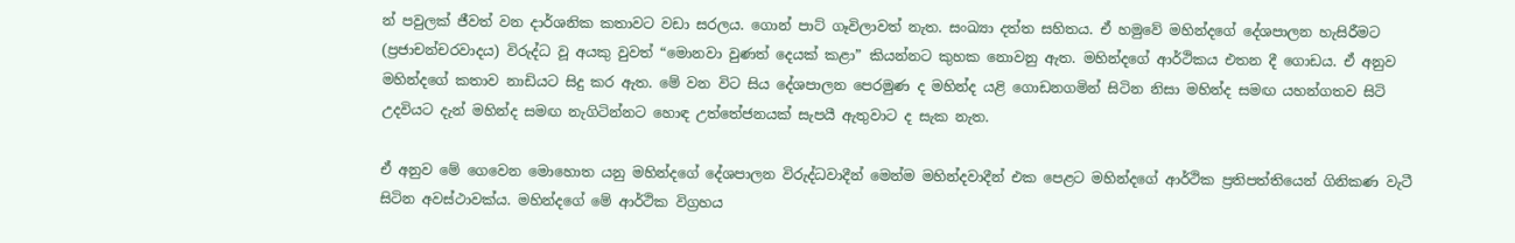න් පවුලක් ජීවත් වන දාර්ශනික කතාවට වඩා සරලය. ගොන් පාට් ගෑවිලාවත් නැත. සංඛ්‍යා දත්ත සහිතය. ඒ හමුවේ මහින්දගේ දේශපාලන හැසිරීමට (ප්‍රජාචන්චරවාදය) විරුද්ධ වූ අයකු වුවත් “මොනවා වුණත් දෙයක් කළා” කියන්නට කුහක නොවනු ඇත. මහින්දගේ ආර්ථිකය එතන දී ගොඩය. ඒ අනුව මහින්දගේ කතාව නාඩියට සිදු කර ඇත. මේ වන විට සිය දේශපාලන පෙරමුණ ද මහින්ද යළි ගොඩනගමින් සිටින නිසා මහින්ද සමඟ යහන්ගතව සිටි උදවියට දැන් මහින්ද සමඟ නැගිටින්නට හොඳ උත්තේජනයක් සැපයී ඇතුවාට ද සැක නැත.

ඒ අනුව මේ ගෙවෙන මොහොත යනු මහින්දගේ දේශපාලන විරුද්ධවාදීන් මෙන්ම මහින්දවාදීන් එක පෙළට මහින්දගේ ආර්ථික ප්‍රතිපත්තියෙන් ගිනිකණ වැටී සිටින අවස්ථාවක්ය. මහින්දගේ මේ ආර්ථික විග්‍රහය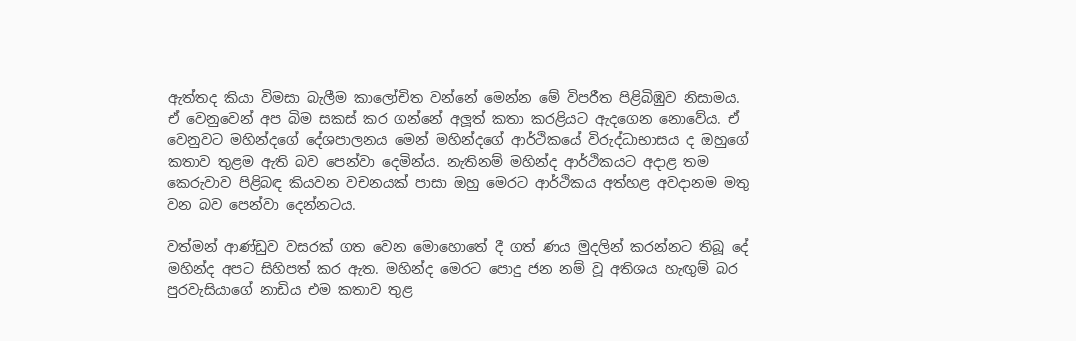ඇත්තද කියා විමසා බැලීම කාලෝචිත වන්නේ මෙන්න මේ විපරීත පිළිබිඹුව නිසාමය. ඒ වෙනුවෙන් අප බිම සකස් කර ගන්නේ අලූ‍ත් කතා කරළියට ඇදගෙන නොවේය. ඒ වෙනුවට මහින්දගේ දේශපාලනය මෙන් මහින්දගේ ආර්ථිකයේ විරුද්ධාභාසය ද ඔහුගේ කතාව තුළම ඇති බව පෙන්වා දෙමින්ය. නැතිනම් මහින්ද ආර්ථිකයට අදාළ තම කෙරුවාව පිළිබඳ කියවන වචනයක් පාසා ඔහු මෙරට ආර්ථිකය අත්හළ අවදානම මතු වන බව පෙන්වා දෙන්නටය.

වත්මන් ආණ්ඩුව වසරක් ගත වෙන මොහොතේ දී ගත් ණය මුදලින් කරන්නට තිබූ දේ මහින්ද අපට සිහිපත් කර ඇත. මහින්ද මෙරට පොදු ජන නම් වූ අතිශය හැඟු‍ම් බර පුරවැසියාගේ නාඩිය එම කතාව තුළ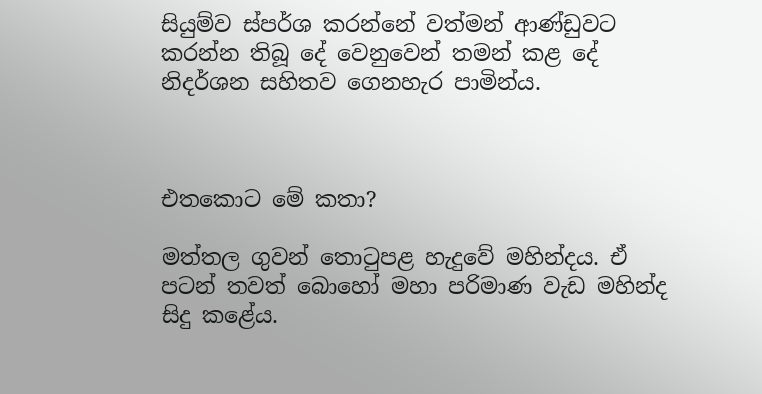සියුම්ව ස්පර්ශ කරන්නේ වත්මන් ආණ්ඩුවට කරන්න තිබූ දේ වෙනුවෙන් තමන් කළ දේ නිදර්ශන සහිතව ගෙනහැර පාමින්ය.



එතකොට මේ කතා?

මත්තල ගුවන් තොටුපළ හැදුවේ මහින්දය. ඒ පටන් තවත් බොහෝ මහා පරිමාණ වැඩ මහින්ද සිදු කළේය.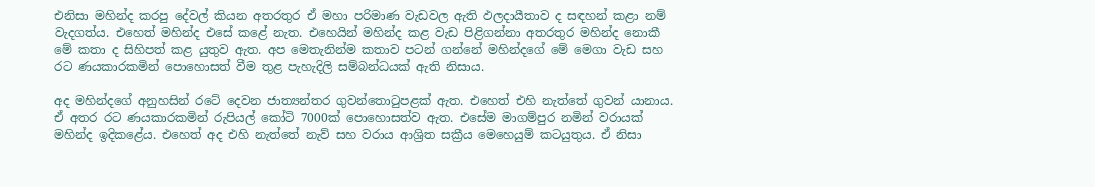එනිසා මහින්ද කරපු දේවල් කියන අතරතුර ඒ මහා පරිමාණ වැඩවල ඇති ඵලදායීතාව ද සඳහන් කළා නම් වැදගත්ය. එහෙත් මහින්ද එසේ කළේ නැත. එහෙයින් මහින්ද කළ වැඩ පිළිගන්නා අතරතුර මහින්ද නොකී මේ කතා ද සිහිපත් කළ යුතුව ඇත. අප මෙතැනින්ම කතාව පටන් ගන්නේ මහින්දගේ මේ මෙගා වැඩ සහ රට ණයකාරකමින් පොහොසත් වීම තුළ පැහැදිලි සම්බන්ධයක් ඇති නිසාය.

අද මහින්දගේ අනුහසින් රටේ දෙවන ජාත්‍යන්තර ගුවන්තොටුපළක් ඇත. එහෙත් එහි නැත්තේ ගුවන් යානාය. ඒ අතර රට ණයකාරකමින් රුපියල් කෝටි 7000ක් පොහොසත්ව ඇත. එසේම මාගම්පුර නමින් වරායක් මහින්ද ඉදිකළේය. එහෙත් අද එහි නැත්තේ නැව් සහ වරාය ආශ්‍රිත සක්‍රීය මෙහෙයුම් කටයුතුය. ඒ නිසා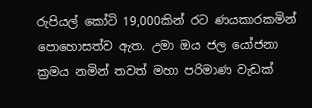රුපියල් කෝටි 19,000කින් රට ණයකාරකමින් පොහොසත්ව ඇත. උමා ඔය ජල යෝජනා ක්‍රමය නමින් තවත් මහා පරිමාණ වැඩක්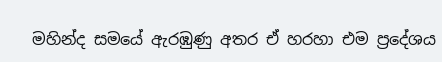මහින්ද සමයේ ඇරඹුණු අතර ඒ හරහා එම ප්‍රදේශය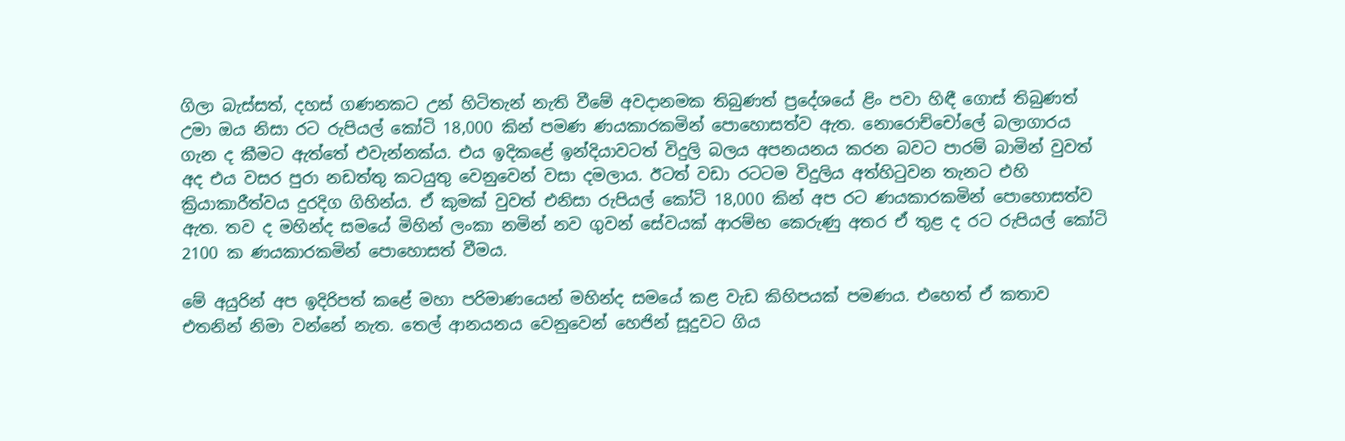ගිලා බැස්සත්, දහස් ගණනකට උන් හිටිතැන් නැති වීමේ අවදානමක තිබුණත් ප්‍රදේශයේ ළිං පවා හිඳී ගොස් තිබුණත් උමා ඔය නිසා රට රුපියල් කෝටි 18,000 කින් පමණ ණයකාරකමින් පොහොසත්ව ඇත. නොරොච්චෝලේ බලාගාරය ගැන ද කීමට ඇත්තේ එවැන්නක්ය. එය ඉදිකළේ ඉන්දියාවටත් විදුලි බලය අපනයනය කරන බවට පාරම් බාමින් වුවත් අද එය වසර පුරා නඩත්තු කටයුතු වෙනුවෙන් වසා දමලාය. ඊටත් වඩා රටටම විදුලිය අත්හිටුවන තැනට එහි ක්‍රියාකාරීත්වය දුරදිග ගිහින්ය. ඒ කුමක් වුවත් එනිසා රුපියල් කෝටි 18,000 කින් අප රට ණයකාරකමින් පොහොසත්ව ඇත. තව ද මහින්ද සමයේ මිහින් ලංකා නමින් නව ගුවන් සේවයක් ආරම්භ කෙරුණු අතර ඒ තුළ ද රට රුපියල් කෝටි 2100 ක ණයකාරකමින් පොහොසත් වීමය.

මේ අයුරින් අප ඉදිරිපත් කළේ මහා පරිමාණයෙන් මහින්ද සමයේ කළ වැඩ කිහිපයක් පමණය. එහෙත් ඒ කතාව එතනින් නිමා වන්නේ නැත. තෙල් ආනයනය වෙනුවෙන් හෙජින් සූදුවට ගිය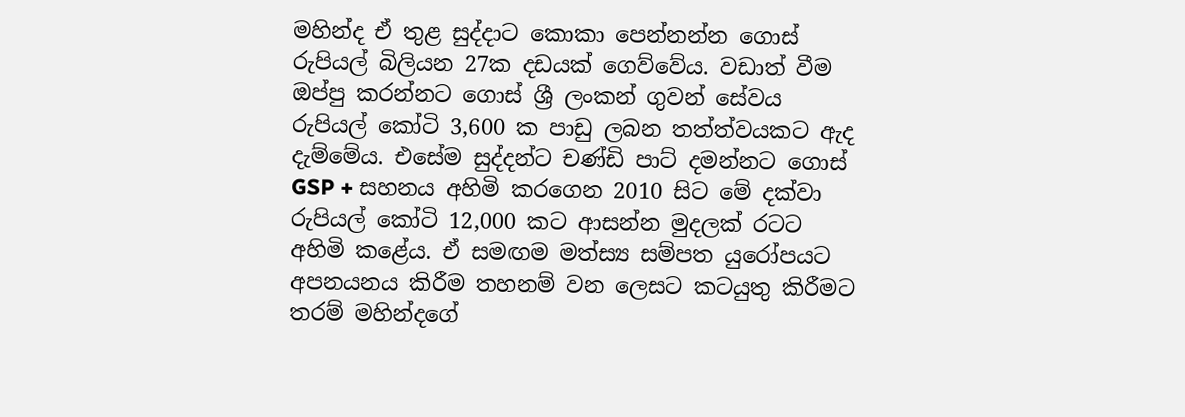මහින්ද ඒ තුළ සුද්දාට කොකා පෙන්නන්න ගොස් රුපියල් බිලියන 27ක දඩයක් ගෙව්වේය. වඩාත් වීම ඔප්පු කරන්නට ගොස් ශ්‍රී ලංකන් ගුවන් සේවය රුපියල් කෝටි 3,600 ක පාඩු ලබන තත්ත්වයකට ඇද දැම්මේය. එසේම සුද්දන්ට චණ්ඩි පාට් දමන්නට ගොස් GSP + සහනය අහිමි කරගෙන 2010 සිට මේ දක්වා රුපියල් කෝටි 12,000 කට ආසන්න මුදලක් රටට අහිමි කළේය. ඒ සමඟම මත්ස්‍ය සම්පත යුරෝපයට අපනයනය කිරීම තහනම් වන ලෙසට කටයුතු කිරීමට තරම් මහින්දගේ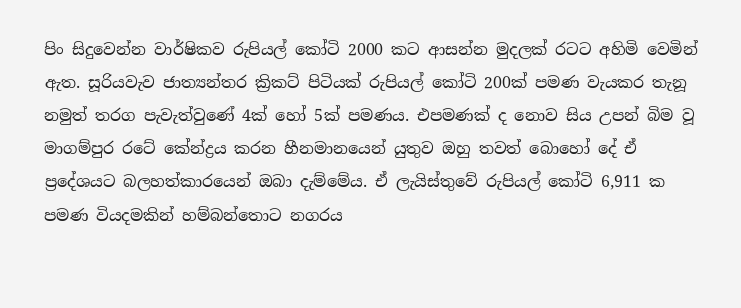පිං සිදුවෙන්න වාර්ෂිකව රුපියල් කෝටි 2000 කට ආසන්න මුදලක් රටට අහිමි වෙමින් ඇත. සූරියවැව ජාත්‍යන්තර ක්‍රිකට් පිටියක් රුපියල් කෝටි 200ක් පමණ වැයකර තැනූ නමුත් තරග පැවැත්වුණේ 4ක් හෝ 5ක් පමණය. එපමණක් ද නොව සිය උපන් බිම වූ මාගම්පුර රටේ කේන්ද්‍රය කරන හීනමානයෙන් යුතුව ඔහු තවත් බොහෝ දේ ඒ ප්‍රදේශයට බලහත්කාරයෙන් ඔබා දැම්මේය. ඒ ලැයිස්තුවේ රුපියල් කෝටි 6,911 ක පමණ වියදමකින් හම්බන්තොට නගරය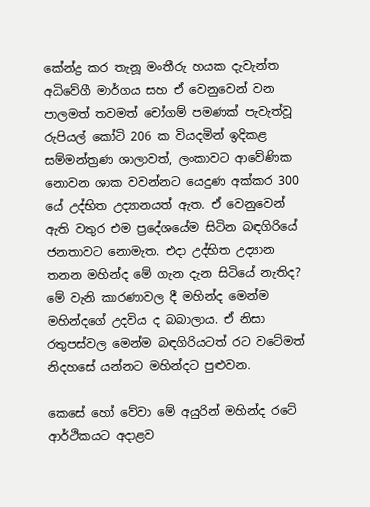කේන්ද්‍ර කර තැනූ මංතීරු හයක දැවැන්ත අධිවේගී මාර්ගය සහ ඒ වෙනුවෙන් වන පාලමත් තවමත් චෝගම් පමණක් පැවැත්වූ රුපියල් කෝටි 206 ක වියදමින් ඉදිකළ සම්මන්ත්‍රණ ශාලාවත්, ලංකාවට ආවේණික නොවන ශාක වවන්නට යෙදුණ අක්කර 300 යේ උද්භිත උද්‍යානයත් ඇත. ඒ වෙනුවෙන් ඇති වතුර එම ප්‍රදේශයේම සිටින බඳගිරියේ ජනතාවට නොමැත. එදා උද්භිත උද්‍යාන තනන මහින්ද මේ ගැන දැන සිටියේ නැතිද? මේ වැනි කාරණාවල දී මහින්ද මෙන්ම මහින්දගේ උදවිය ද බබාලාය. ඒ නිසා රතුපස්වල මෙන්ම බඳගිරියටත් රට වටේමත් නිදහසේ යන්නට මහින්දට පුළුවන.

කෙසේ හෝ වේවා මේ අයුරින් මහින්ද රටේ ආර්ථිකයට අදාළව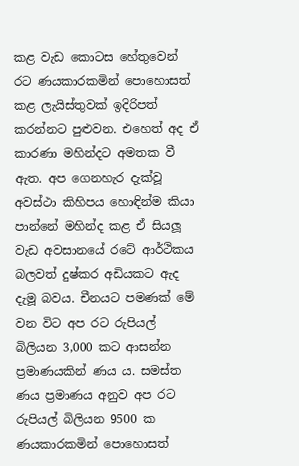කළ වැඩ කොටස හේතුවෙන් රට ණයකාරකමින් පොහොසත් කළ ලැයිස්තුවක් ඉදිරිපත් කරන්නට පුළුවන. එහෙත් අද ඒ කාරණා මහින්දට අමතක වී ඇත. අප ගෙනහැර දැක්වූ අවස්ථා කිහිපය හොඳින්ම කියා පාන්නේ මහින්ද කළ ඒ සියලූ‍ වැඩ අවසානයේ රටේ ආර්ථිකය බලවත් දුෂ්කර අඩියකට ඇද දැමූ බවය. චීනයට පමණක් මේ වන විට අප රට රුපියල් බිලියන 3,000 කට ආසන්න ප්‍රමාණයකින් ණය ය. සමස්ත ණය ප්‍රමාණය අනුව අප රට රුපියල් බිලියන 9500 ක ණයකාරකමින් පොහොසත්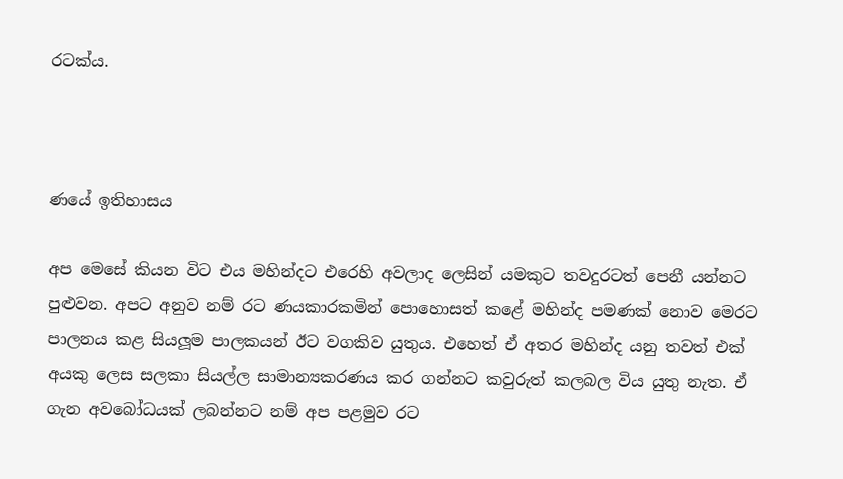රටක්ය.



ණයේ ඉතිහාසය

අප මෙසේ කියන විට එය මහින්දට එරෙහි අවලාද ලෙසින් යමකුට තවදුරටත් පෙනී යන්නට පුළුවන. අපට අනුව නම් රට ණයකාරකමින් පොහොසත් කළේ මහින්ද පමණක් නොව මෙරට පාලනය කළ සියලූ‍ම පාලකයන් ඊට වගකිව යුතුය. එහෙත් ඒ අතර මහින්ද යනු තවත් එක් අයකු ලෙස සලකා සියල්ල සාමාන්‍යකරණය කර ගන්නට කවුරුත් කලබල විය යුතු නැත. ඒ ගැන අවබෝධයක් ලබන්නට නම් අප පළමුව රට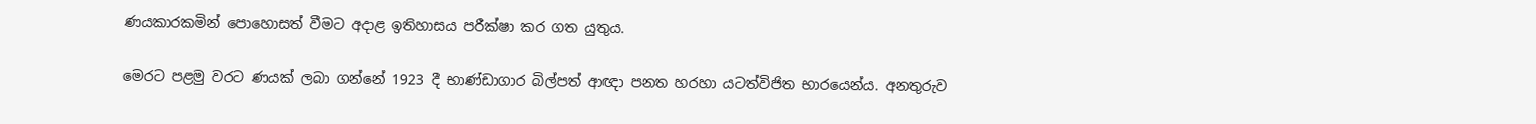ණයකාරකමින් පොහොසත් වීමට අදාළ ඉතිහාසය පරීක්ෂා කර ගත යුතුය.

මෙරට පළමු වරට ණයක් ලබා ගන්නේ 1923 දී භාණ්ඩාගාර බිල්පත් ආඥා පනත හරහා යටත්විජිත භාරයෙන්ය. අනතුරුව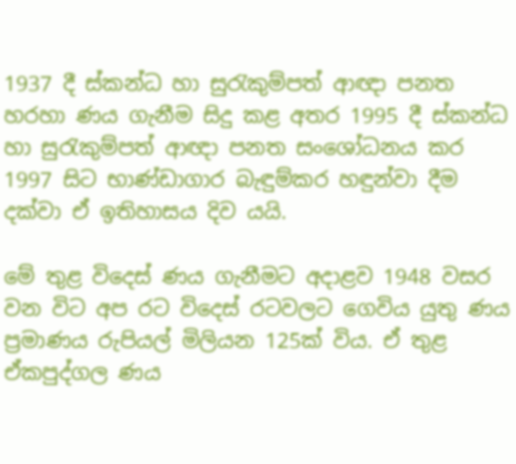1937 දී ස්කන්ධ හා සුරැකුම්පත් ආඥා පනත හරහා ණය ගැනීම සිදු කළ අතර 1995 දී ස්කන්ධ හා සුරැකුම්පත් ආඥා පනත සංශෝධනය කර 1997 සිට භාණ්ඩාගාර බැඳුම්කර හඳුන්වා දීම දක්වා ඒ ඉතිහාසය දිව යයි.

මේ තුළ විදෙස් ණය ගැනීමට අදාළව 1948 වසර වන විට අප රට විදෙස් රටවලට ගෙවිය යුතු ණය ප්‍රමාණය රුපියල් මිලියන 125ක් විය. ඒ තුළ ඒකපුද්ගල ණය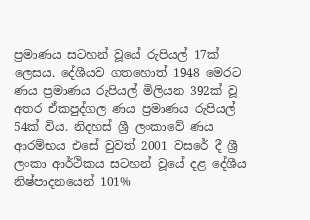ප්‍රමාණය සටහන් වූයේ රුපියල් 17ක් ලෙසය. දේශීයව ගතහොත් 1948 මෙරට ණය ප්‍රමාණය රුපියල් මිලියන 392ක් වූ අතර ඒකපුද්ගල ණය ප්‍රමාණය රුපියල් 54ක් විය. නිදහස් ශ්‍රී ලංකාවේ ණය ආරම්භය එසේ වුවත් 2001 වසරේ දී ශ්‍රී ලංකා ආර්ථිකය සටහන් වූයේ දළ දේශීය නිෂ්පාදනයෙන් 101%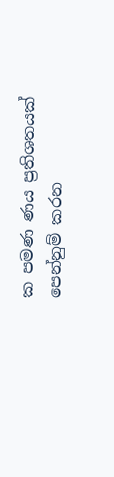ක පමණ ණය ප්‍රතිශතයක් පෙන්නුම් කරන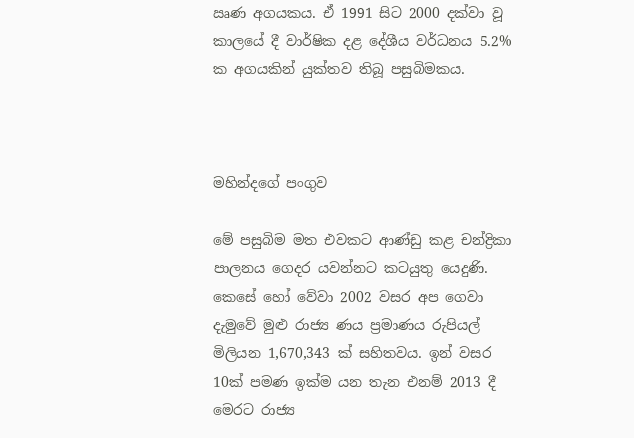ඍණ අගයකය. ඒ 1991 සිට 2000 දක්වා වූ කාලයේ දී වාර්ෂික දළ දේශීය වර්ධනය 5.2% ක අගයකින් යුක්තව තිබූ පසුබිමකය.



මහින්දගේ පංගුව

මේ පසුබිම මත එවකට ආණ්ඩු කළ චන්ද්‍රිකා පාලනය ගෙදර යවන්නට කටයුතු යෙදුණි. කෙසේ හෝ වේවා 2002 වසර අප ගෙවා දැමුවේ මුළු රාජ්‍ය ණය ප්‍රමාණය රුපියල් මිලියන 1,670,343 ක් සහිතවය. ඉන් වසර 10ක් පමණ ඉක්ම යන තැන එනම් 2013 දී මෙරට රාජ්‍ය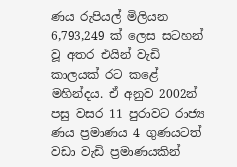ණය රුපියල් මිලියන 6,793,249 ක් ලෙස සටහන් වූ අතර එයින් වැඩි කාලයක් රට කළේ මහින්දය. ඒ අනුව 2002න් පසු වසර 11 පුරාවට රාජ්‍ය ණය ප්‍රමාණය 4 ගුණයටත් වඩා වැඩි ප්‍රමාණයකින්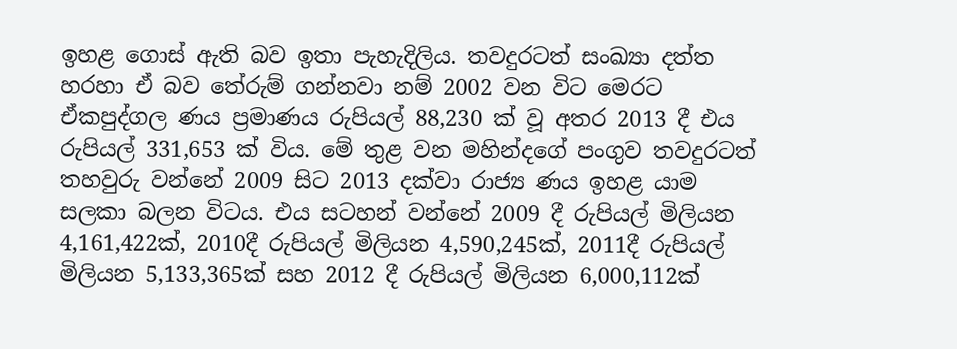ඉහළ ගොස් ඇති බව ඉතා පැහැදිලිය. තවදුරටත් සංඛ්‍යා දත්ත හරහා ඒ බව තේරුම් ගන්නවා නම් 2002 වන විට මෙරට ඒකපුද්ගල ණය ප්‍රමාණය රුපියල් 88,230 ක් වූ අතර 2013 දී එය රුපියල් 331,653 ක් විය. මේ තුළ වන මහින්දගේ පංගුව තවදුරටත් තහවුරු වන්නේ 2009 සිට 2013 දක්වා රාජ්‍ය ණය ඉහළ යාම සලකා බලන විටය. එය සටහන් වන්නේ 2009 දී රුපියල් මිලියන 4,161,422ක්, 2010දී රුපියල් මිලියන 4,590,245ක්, 2011දී රුපියල් මිලියන 5,133,365ක් සහ 2012 දී රුපියල් මිලියන 6,000,112ක්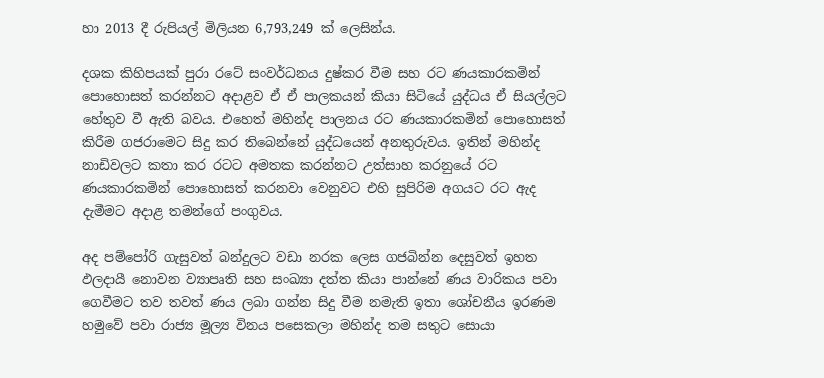හා 2013 දී රුපියල් මිලියන 6,793,249 ක් ලෙසින්ය.

දශක කිහිපයක් පුරා රටේ සංවර්ධනය දුෂ්කර වීම සහ රට ණයකාරකමින් පොහොසත් කරන්නට අදාළව ඒ ඒ පාලකයන් කියා සිටියේ යුද්ධය ඒ සියල්ලට හේතුව වී ඇති බවය. එහෙත් මහින්ද පාලනය රට ණයකාරකමින් පොහොසත් කිරීම ගජරාමෙට සිදු කර තිබෙන්නේ යුද්ධයෙන් අනතුරුවය. ඉතින් මහින්ද නාඩිවලට කතා කර රටට අමතක කරන්නට උත්සාහ කරනුයේ රට ණයකාරකමින් පොහොසත් කරනවා වෙනුවට එහි සුපිරිම අගයට රට ඇද දැමීමට අදාළ තමන්ගේ පංගුවය.

අද පම්පෝරි ගැසුවත් බන්දුලට වඩා නරක ලෙස ගජබින්න දෙසුවත් ඉහත ඵලදායී නොවන ව්‍යාපෘති සහ සංඛ්‍යා දත්ත කියා පාන්නේ ණය වාරිකය පවා ගෙවීමට තව තවත් ණය ලබා ගන්න සිදු වීම නමැති ඉතා ශෝචනීය ඉරණම හමුවේ පවා රාජ්‍ය මූල්‍ය විනය පසෙකලා මහින්ද තම සතුට සොයා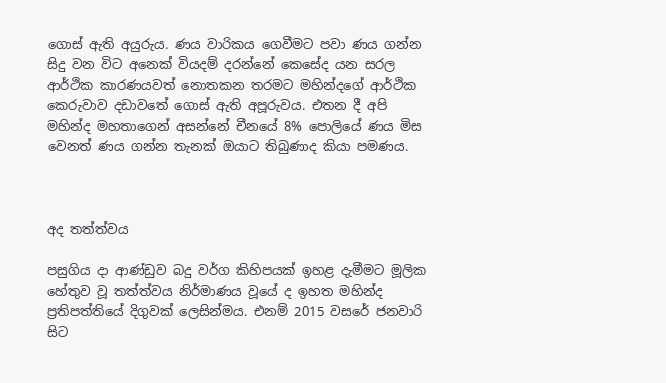ගොස් ඇති අයුරුය. ණය වාරිකය ගෙවීමට පවා ණය ගන්න සිදු වන විට අනෙක් වියදම් දරන්නේ කෙසේද යන සරල ආර්ථික කාරණයවත් නොතකන තරමට මහින්දගේ ආර්ථික කෙරුවාව දඩාවතේ ගොස් ඇති අපූරුවය. එතන දී අපි මහින්ද මහතාගෙන් අසන්නේ චීනයේ 8% පොලියේ ණය මිස වෙනත් ණය ගන්න තැනක් ඔයාට තිබුණාද කියා පමණය.



අද තත්ත්වය

පසුගිය දා ආණ්ඩුව බදු වර්ග කිහිපයක් ඉහළ දැමීමට මූලික හේතුව වූ තත්ත්වය නිර්මාණය වූයේ ද ඉහත මහින්ද ප්‍රතිපත්තියේ දිගුවක් ලෙසින්මය. එනම් 2015 වසරේ ජනවාරි සිට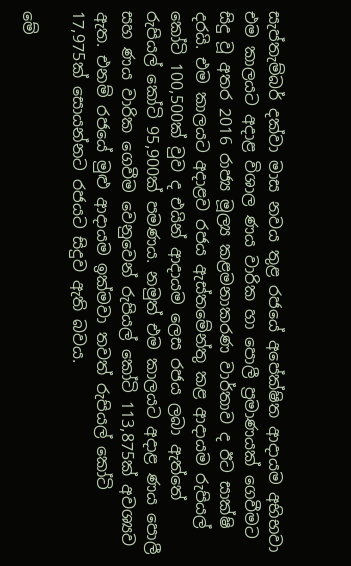සැප්තැම්බර් දක්වා මාස නවය තුළ රජයේ අපේක්ෂිත ආදායම අභිභවා එම කාලයට අදාළ විශාල ණය වාරික හා පොලී ප්‍රමාණයක් ගෙවීමට සිදු වූ අතර 2016 රාජ්‍ය මූල්‍ය කළමනාකරණ වාර්තාව ද ඊට සාක්ෂි දරයි. එම කාලයට අදාළව රජය ඇස්තමේන්තු කළ ආදායම රුපියල් කෝටි 100,500ක් වුව ද එයින් ආදායම ලෙස රජය ලබා ඇත්තේ රුපියල් කෝටි 95,900ක් පමණය. නමුත් එම කාලයට අදාළ ණය පොලී සහ ණය වාරික ගෙවීම වෙනුවෙන් රුපියල් කෝටි 113,875ක් අවශ්‍යව ඇත. එනම් රජයේ මුළු ආදායම ඉක්මවා තවත් රුපියල් කෝටි 17,975ක් සොයන්නට රජයට සිදුව ඇති බවය.

මේ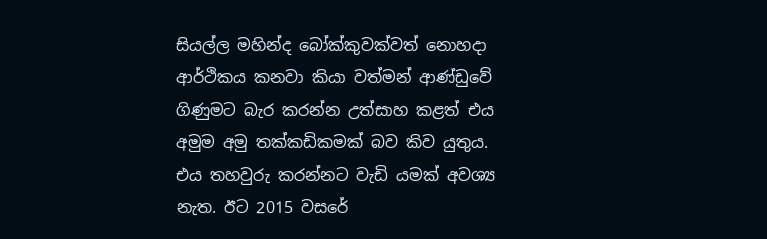සියල්ල මහින්ද බෝක්කුවක්වත් නොහදා ආර්ථිකය කනවා කියා වත්මන් ආණ්ඩුවේ ගිණුමට බැර කරන්න උත්සාහ කළත් එය අමුම අමු තක්කඩිකමක් බව කිව යුතුය. එය තහවුරු කරන්නට වැඩි යමක් අවශ්‍ය නැත. ඊට 2015 වසරේ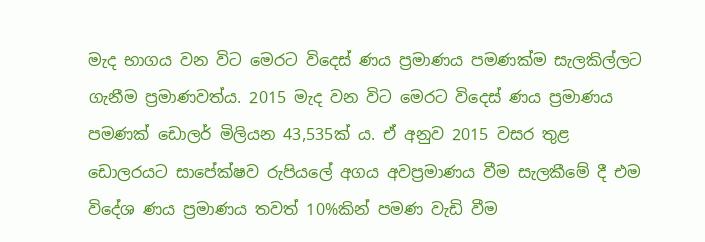මැද භාගය වන විට මෙරට විදෙස් ණය ප්‍රමාණය පමණක්ම සැලකිල්ලට ගැනීම ප්‍රමාණවත්ය. 2015 මැද වන විට මෙරට විදෙස් ණය ප්‍රමාණය පමණක් ඩොලර් මිලියන 43,535ක් ය. ඒ අනුව 2015 වසර තුළ ඩොලරයට සාපේක්ෂව රුපියලේ අගය අවප්‍රමාණය වීම සැලකීමේ දී එම විදේශ ණය ප්‍රමාණය තවත් 10%කින් පමණ වැඩි වීම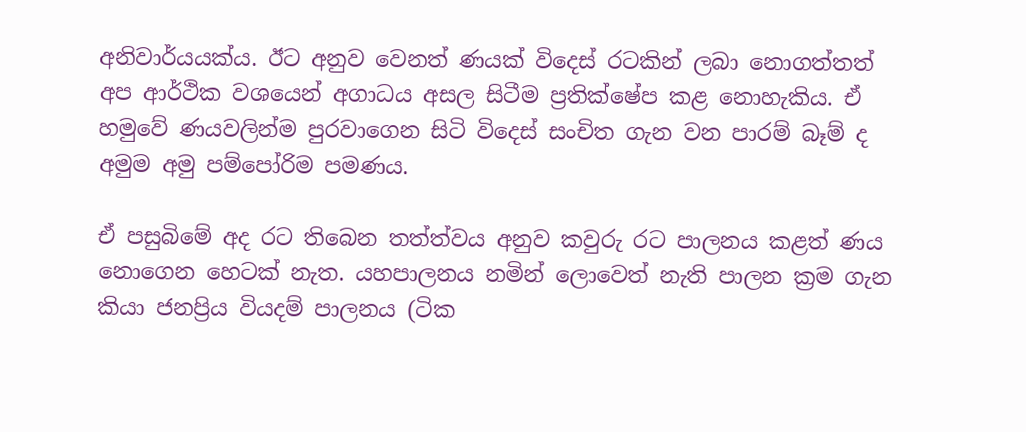අනිවාර්යයක්ය. ඊට අනුව වෙනත් ණයක් විදෙස් රටකින් ලබා නොගත්තත් අප ආර්ථික වශයෙන් අගාධය අසල සිටීම ප්‍රතික්ෂේප කළ නොහැකිය. ඒ හමුවේ ණයවලින්ම පුරවාගෙන සිටි විදෙස් සංචිත ගැන වන පාරම් බෑම් ද අමුම අමු පම්පෝරිම පමණය.

ඒ පසුබිමේ අද රට තිබෙන තත්ත්වය අනුව කවුරු රට පාලනය කළත් ණය නොගෙන හෙටක් නැත. යහපාලනය නමින් ලොවෙත් නැති පාලන ක්‍රම ගැන කියා ජනප්‍රිය වියදම් පාලනය (ටික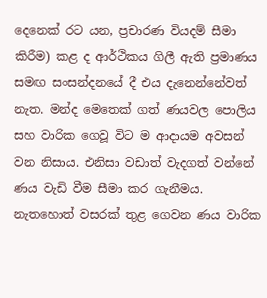දෙනෙක් රට යන, ප්‍රචාරණ වියදම් සීමා කිරීම) කළ ද ආර්ථිකය ගිලී ඇති ප්‍රමාණය සමඟ සංසන්දනයේ දී එය දැනෙන්නේවත් නැත. මන්ද මෙතෙක් ගත් ණයවල පොලිය සහ වාරික ගෙවූ විට ම ආදායම අවසන් වන නිසාය. එනිසා වඩාත් වැදගත් වන්නේ ණය වැඩි වීම සීමා කර ගැනීමය. නැතහොත් වසරක් තුළ ගෙවන ණය වාරික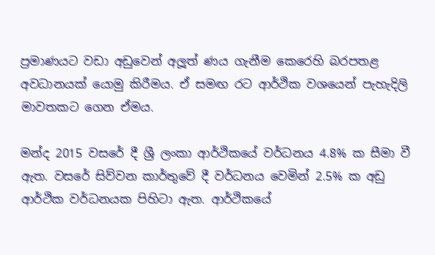ප්‍රමාණයට වඩා අඩුවෙන් අලූත් ණය ගැනීම කෙරෙහි බරපතළ අවධානයක් යොමු කිරීමය. ඒ සමඟ රට ආර්ථික වශයෙන් පැහැදිලි මාවතකට ගෙන ඒමය.

මන්ද 2015 වසරේ දී ශ්‍රී ලංකා ආර්ථිකයේ වර්ධනය 4.8% ක සීමා වී ඇත. වසරේ සිව්වන කාර්තුවේ දී වර්ධනය වෙමින් 2.5% ක අඩු ආර්ථික වර්ධනයක පිහිටා ඇත. ආර්ථිකයේ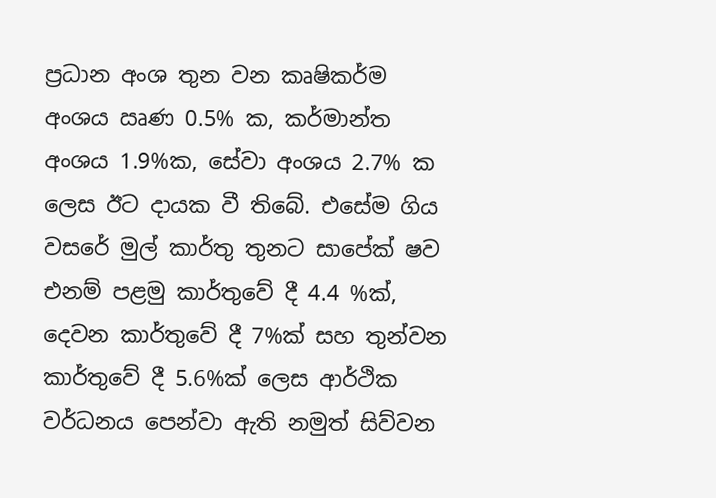ප්‍රධාන අංශ තුන වන කෘෂිකර්ම අංශය ඍණ 0.5% ක, කර්මාන්ත අංශය 1.9%ක, සේවා අංශය 2.7% ක ලෙස ඊට දායක වී තිබේ. එසේම ගිය වසරේ මුල් කාර්තු තුනට සාපේක් ෂව එනම් පළමු කාර්තුවේ දී 4.4 %ක්, දෙවන කාර්තුවේ දී 7%ක් සහ තුන්වන කාර්තුවේ දී 5.6%ක් ලෙස ආර්ථික වර්ධනය පෙන්වා ඇති නමුත් සිව්වන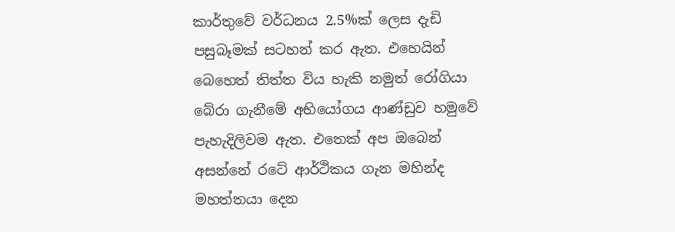කාර්තුවේ වර්ධනය 2.5%ක් ලෙස දැඩි පසුබෑමක් සටහන් කර ඇත. එහෙයින් බෙහෙත් තිත්ත විය හැකි නමුත් රෝගියා බේරා ගැනීමේ අභියෝගය ආණ්ඩුව හමුවේ පැහැදිලිවම ඇත. එතෙක් අප ඔබෙන් අසන්නේ රටේ ආර්ථිකය ගැන මහින්ද මහත්තයා දෙන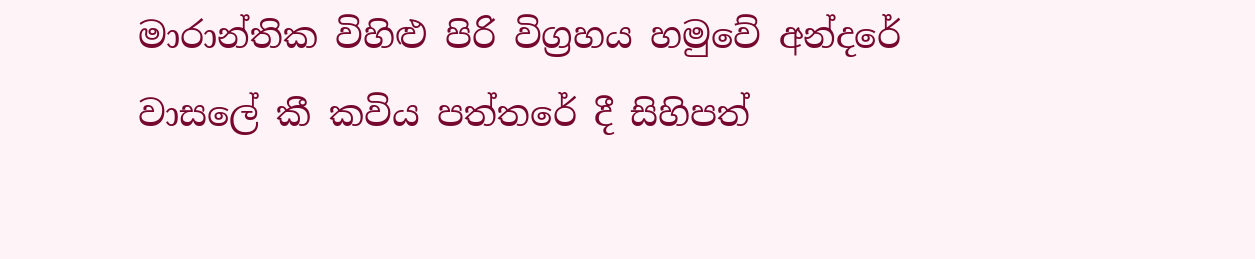මාරාන්තික විහිළු පිරි විග්‍රහය හමුවේ අන්දරේ වාසලේ කී කවිය පත්තරේ දී සිහිපත්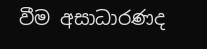වීම අසාධාරණද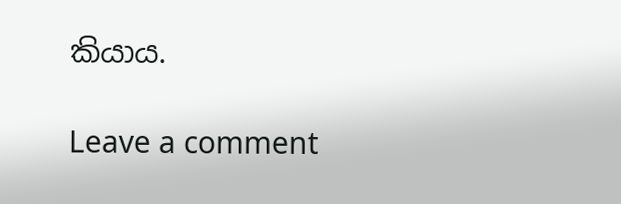කියාය.

Leave a comment